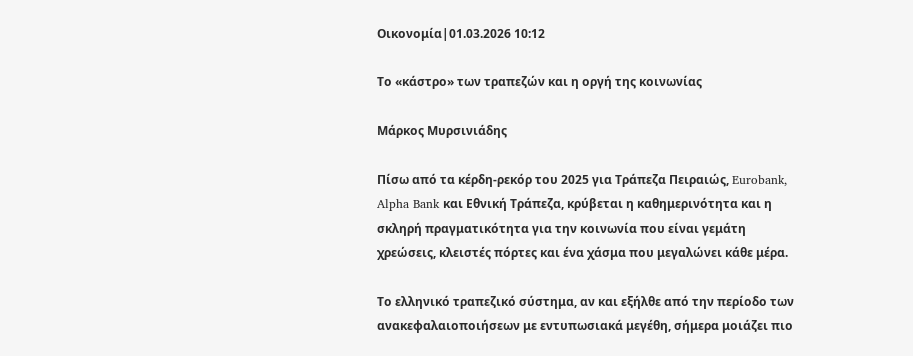Οικονομία|01.03.2026 10:12

Το «κάστρο» των τραπεζών και η οργή της κοινωνίας

Μάρκος Μυρσινιάδης

Πίσω από τα κέρδη-ρεκόρ του 2025 για Τράπεζα Πειραιώς, Eurobank, Alpha Bank και Εθνική Τράπεζα, κρύβεται η καθημερινότητα και η σκληρή πραγματικότητα για την κοινωνία που είναι γεμάτη χρεώσεις, κλειστές πόρτες και ένα χάσμα που μεγαλώνει κάθε μέρα.

Το ελληνικό τραπεζικό σύστημα, αν και εξήλθε από την περίοδο των ανακεφαλαιοποιήσεων με εντυπωσιακά μεγέθη, σήμερα μοιάζει πιο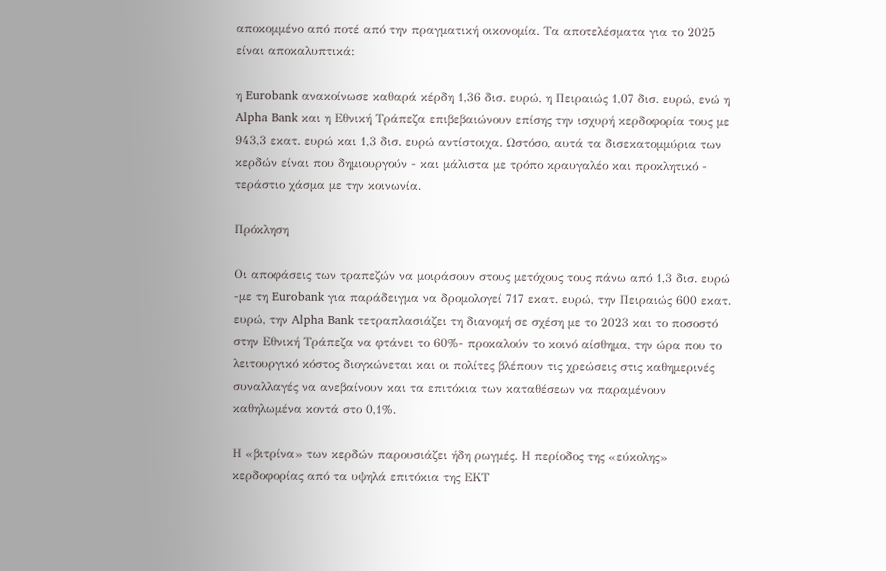αποκομμένο από ποτέ από την πραγματική οικονομία. Τα αποτελέσματα για το 2025 είναι αποκαλυπτικά:

η Eurobank ανακοίνωσε καθαρά κέρδη 1,36 δισ. ευρώ, η Πειραιώς 1,07 δισ. ευρώ, ενώ η Alpha Bank και η Εθνική Τράπεζα επιβεβαιώνουν επίσης την ισχυρή κερδοφορία τους με 943,3 εκατ. ευρώ και 1,3 δισ. ευρώ αντίστοιχα. Ωστόσο, αυτά τα δισεκατομμύρια των κερδών είναι που δημιουργούν - και μάλιστα με τρόπο κραυγαλέο και προκλητικό - τεράστιο χάσμα με την κοινωνία.

Πρόκληση

Οι αποφάσεις των τραπεζών να μοιράσουν στους μετόχους τους πάνω από 1,3 δισ. ευρώ -με τη Eurobank για παράδειγμα να δρομολογεί 717 εκατ. ευρώ, την Πειραιώς 600 εκατ. ευρώ, την Alpha Bank τετραπλασιάζει τη διανομή σε σχέση με το 2023 και το ποσοστό στην Εθνική Τράπεζα να φτάνει το 60%- προκαλούν το κοινό αίσθημα, την ώρα που το λειτουργικό κόστος διογκώνεται και οι πολίτες βλέπουν τις χρεώσεις στις καθημερινές συναλλαγές να ανεβαίνουν και τα επιτόκια των καταθέσεων να παραμένουν καθηλωμένα κοντά στο 0,1%.

Η «βιτρίνα» των κερδών παρουσιάζει ήδη ρωγμές. Η περίοδος της «εύκολης» κερδοφορίας από τα υψηλά επιτόκια της ΕΚΤ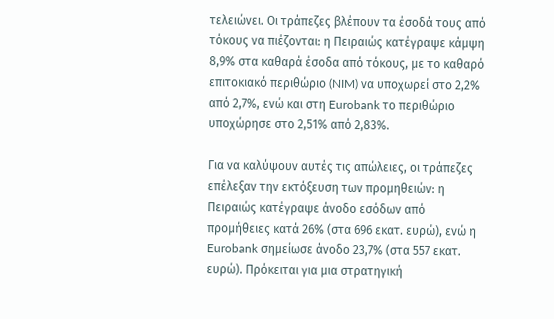τελειώνει. Οι τράπεζες βλέπουν τα έσοδά τους από τόκους να πιέζονται: η Πειραιώς κατέγραψε κάμψη 8,9% στα καθαρά έσοδα από τόκους, με το καθαρό επιτοκιακό περιθώριο (NIM) να υποχωρεί στο 2,2% από 2,7%, ενώ και στη Eurobank το περιθώριο υποχώρησε στο 2,51% από 2,83%.

Για να καλύψουν αυτές τις απώλειες, οι τράπεζες επέλεξαν την εκτόξευση των προμηθειών: η Πειραιώς κατέγραψε άνοδο εσόδων από προμήθειες κατά 26% (στα 696 εκατ. ευρώ), ενώ η Eurobank σημείωσε άνοδο 23,7% (στα 557 εκατ. ευρώ). Πρόκειται για μια στρατηγική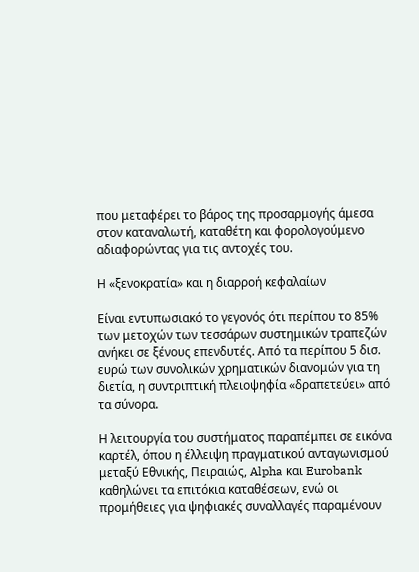που μεταφέρει το βάρος της προσαρμογής άμεσα στον καταναλωτή, καταθέτη και φορολογούμενο αδιαφορώντας για τις αντοχές του.

Η «ξενοκρατία» και η διαρροή κεφαλαίων

Είναι εντυπωσιακό το γεγονός ότι περίπου το 85% των μετοχών των τεσσάρων συστημικών τραπεζών ανήκει σε ξένους επενδυτές. Από τα περίπου 5 δισ. ευρώ των συνολικών χρηματικών διανομών για τη διετία, η συντριπτική πλειοψηφία «δραπετεύει» από τα σύνορα.

Η λειτουργία του συστήματος παραπέμπει σε εικόνα καρτέλ, όπου η έλλειψη πραγματικού ανταγωνισμού μεταξύ Εθνικής, Πειραιώς, Alpha και Eurobank καθηλώνει τα επιτόκια καταθέσεων, ενώ οι προμήθειες για ψηφιακές συναλλαγές παραμένουν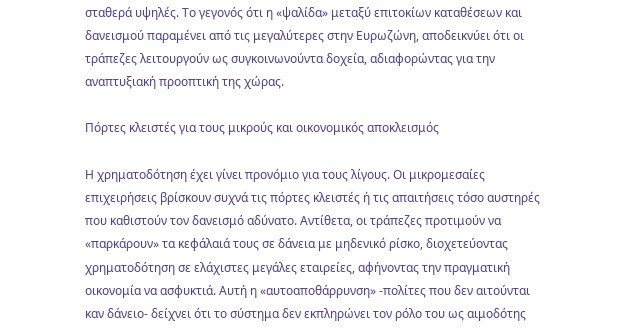σταθερά υψηλές. Το γεγονός ότι η «ψαλίδα» μεταξύ επιτοκίων καταθέσεων και δανεισμού παραμένει από τις μεγαλύτερες στην Ευρωζώνη, αποδεικνύει ότι οι τράπεζες λειτουργούν ως συγκοινωνούντα δοχεία, αδιαφορώντας για την αναπτυξιακή προοπτική της χώρας.

Πόρτες κλειστές για τους μικρούς και οικονομικός αποκλεισμός

Η χρηματοδότηση έχει γίνει προνόμιο για τους λίγους. Οι μικρομεσαίες επιχειρήσεις βρίσκουν συχνά τις πόρτες κλειστές ή τις απαιτήσεις τόσο αυστηρές που καθιστούν τον δανεισμό αδύνατο. Αντίθετα, οι τράπεζες προτιμούν να «παρκάρουν» τα κεφάλαιά τους σε δάνεια με μηδενικό ρίσκο, διοχετεύοντας χρηματοδότηση σε ελάχιστες μεγάλες εταιρείες, αφήνοντας την πραγματική οικονομία να ασφυκτιά. Αυτή η «αυτοαποθάρρυνση» -πολίτες που δεν αιτούνται καν δάνειο- δείχνει ότι το σύστημα δεν εκπληρώνει τον ρόλο του ως αιμοδότης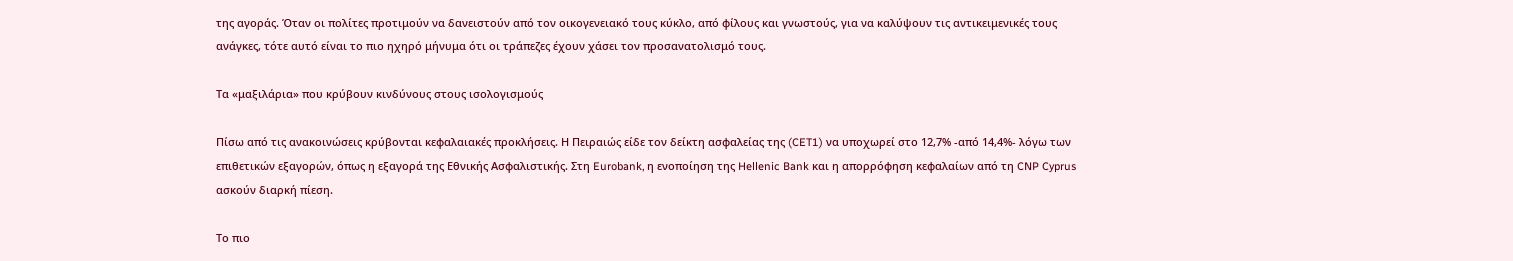της αγοράς. Όταν οι πολίτες προτιμούν να δανειστούν από τον οικογενειακό τους κύκλο, από φίλους και γνωστούς, για να καλύψουν τις αντικειμενικές τους ανάγκες, τότε αυτό είναι το πιο ηχηρό μήνυμα ότι οι τράπεζες έχουν χάσει τον προσανατολισμό τους.

Τα «μαξιλάρια» που κρύβουν κινδύνους στους ισολογισμούς

Πίσω από τις ανακοινώσεις κρύβονται κεφαλαιακές προκλήσεις. Η Πειραιώς είδε τον δείκτη ασφαλείας της (CET1) να υποχωρεί στο 12,7% -από 14,4%- λόγω των επιθετικών εξαγορών, όπως η εξαγορά της Εθνικής Ασφαλιστικής. Στη Eurobank, η ενοποίηση της Hellenic Bank και η απορρόφηση κεφαλαίων από τη CNP Cyprus ασκούν διαρκή πίεση.

Το πιο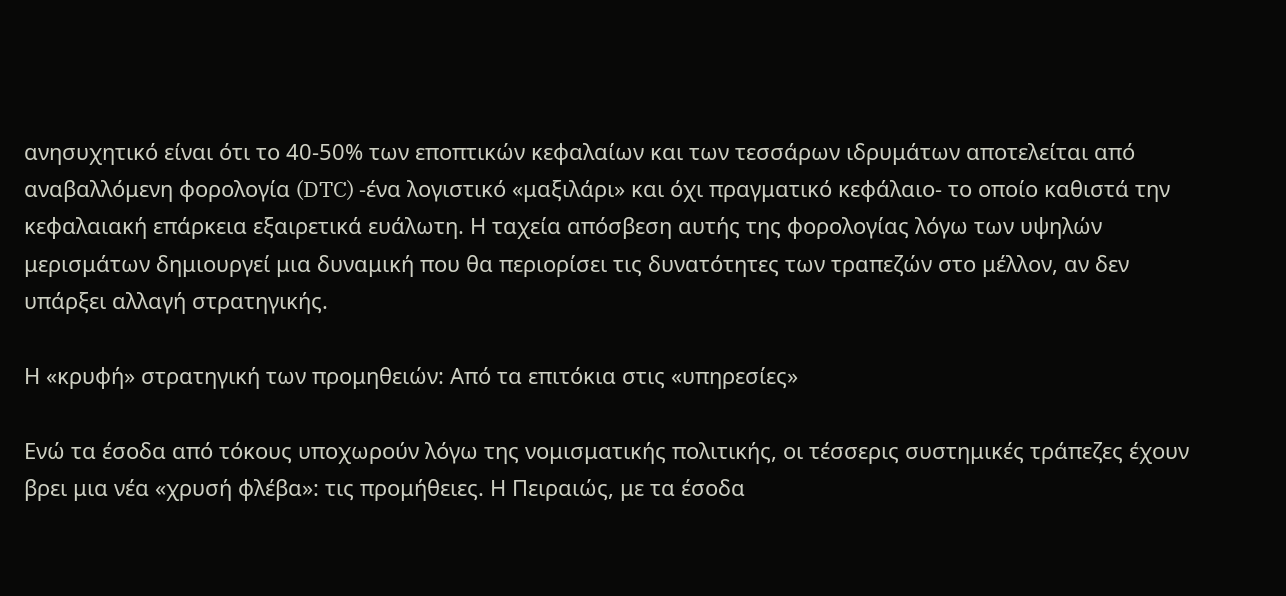ανησυχητικό είναι ότι το 40-50% των εποπτικών κεφαλαίων και των τεσσάρων ιδρυμάτων αποτελείται από αναβαλλόμενη φορολογία (DTC) -ένα λογιστικό «μαξιλάρι» και όχι πραγματικό κεφάλαιο- το οποίο καθιστά την κεφαλαιακή επάρκεια εξαιρετικά ευάλωτη. Η ταχεία απόσβεση αυτής της φορολογίας λόγω των υψηλών μερισμάτων δημιουργεί μια δυναμική που θα περιορίσει τις δυνατότητες των τραπεζών στο μέλλον, αν δεν υπάρξει αλλαγή στρατηγικής.

Η «κρυφή» στρατηγική των προμηθειών: Από τα επιτόκια στις «υπηρεσίες»

Ενώ τα έσοδα από τόκους υποχωρούν λόγω της νομισματικής πολιτικής, οι τέσσερις συστημικές τράπεζες έχουν βρει μια νέα «χρυσή φλέβα»: τις προμήθειες. Η Πειραιώς, με τα έσοδα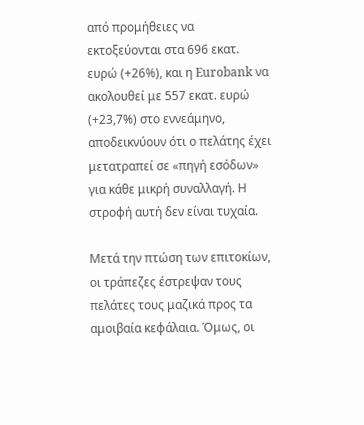από προμήθειες να εκτοξεύονται στα 696 εκατ. ευρώ (+26%), και η Eurobank να ακολουθεί με 557 εκατ. ευρώ (+23,7%) στο εννεάμηνο, αποδεικνύουν ότι ο πελάτης έχει μετατραπεί σε «πηγή εσόδων» για κάθε μικρή συναλλαγή. Η στροφή αυτή δεν είναι τυχαία.

Μετά την πτώση των επιτοκίων, οι τράπεζες έστρεψαν τους πελάτες τους μαζικά προς τα αμοιβαία κεφάλαια. Όμως, οι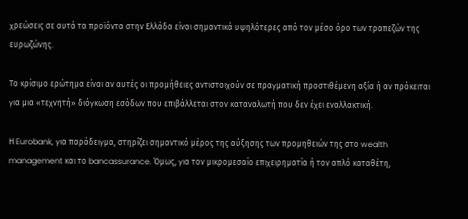χρεώσεις σε αυτά τα προϊόντα στην Ελλάδα είναι σημαντικά υψηλότερες από τον μέσο όρο των τραπεζών της ευρωζώνης.

Το κρίσιμο ερώτημα είναι αν αυτές οι προμήθειες αντιστοιχούν σε πραγματική προστιθέμενη αξία ή αν πρόκειται για μια «τεχνητή» διόγκωση εσόδων που επιβάλλεται στον καταναλωτή που δεν έχει εναλλακτική.

Η Eurobank, για παράδειγμα, στηρίζει σημαντικό μέρος της αύξησης των προμηθειών της στο wealth management και το bancassurance. Όμως, για τον μικρομεσαίο επιχειρηματία ή τον απλό καταθέτη,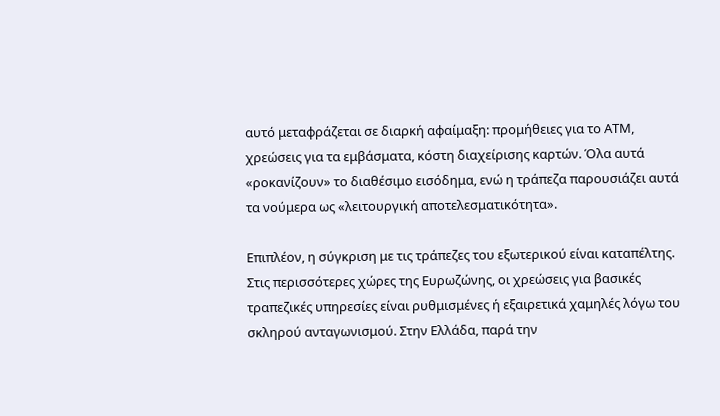αυτό μεταφράζεται σε διαρκή αφαίμαξη: προμήθειες για το ΑΤΜ, χρεώσεις για τα εμβάσματα, κόστη διαχείρισης καρτών. Όλα αυτά «ροκανίζουν» το διαθέσιμο εισόδημα, ενώ η τράπεζα παρουσιάζει αυτά τα νούμερα ως «λειτουργική αποτελεσματικότητα».

Επιπλέον, η σύγκριση με τις τράπεζες του εξωτερικού είναι καταπέλτης. Στις περισσότερες χώρες της Ευρωζώνης, οι χρεώσεις για βασικές τραπεζικές υπηρεσίες είναι ρυθμισμένες ή εξαιρετικά χαμηλές λόγω του σκληρού ανταγωνισμού. Στην Ελλάδα, παρά την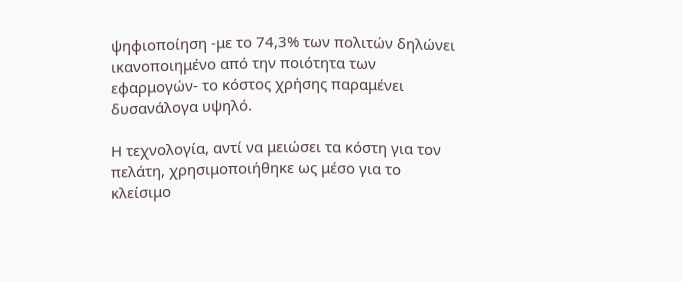ψηφιοποίηση -με το 74,3% των πολιτών δηλώνει ικανοποιημένο από την ποιότητα των εφαρμογών- το κόστος χρήσης παραμένει δυσανάλογα υψηλό.

Η τεχνολογία, αντί να μειώσει τα κόστη για τον πελάτη, χρησιμοποιήθηκε ως μέσο για το κλείσιμο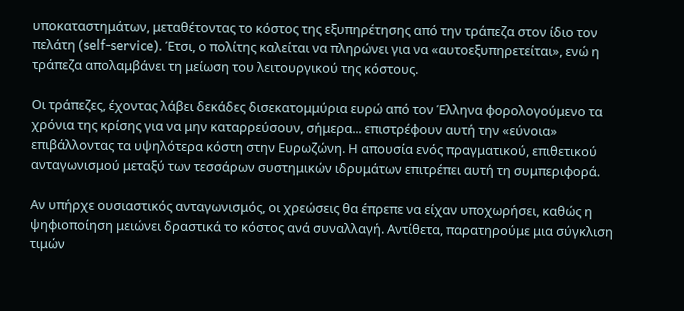υποκαταστημάτων, μεταθέτοντας το κόστος της εξυπηρέτησης από την τράπεζα στον ίδιο τον πελάτη (self-service). Έτσι, ο πολίτης καλείται να πληρώνει για να «αυτοεξυπηρετείται», ενώ η τράπεζα απολαμβάνει τη μείωση του λειτουργικού της κόστους.

Οι τράπεζες, έχοντας λάβει δεκάδες δισεκατομμύρια ευρώ από τον Έλληνα φορολογούμενο τα χρόνια της κρίσης για να μην καταρρεύσουν, σήμερα... επιστρέφουν αυτή την «εύνοια» επιβάλλοντας τα υψηλότερα κόστη στην Ευρωζώνη. Η απουσία ενός πραγματικού, επιθετικού ανταγωνισμού μεταξύ των τεσσάρων συστημικών ιδρυμάτων επιτρέπει αυτή τη συμπεριφορά.

Αν υπήρχε ουσιαστικός ανταγωνισμός, οι χρεώσεις θα έπρεπε να είχαν υποχωρήσει, καθώς η ψηφιοποίηση μειώνει δραστικά το κόστος ανά συναλλαγή. Αντίθετα, παρατηρούμε μια σύγκλιση τιμών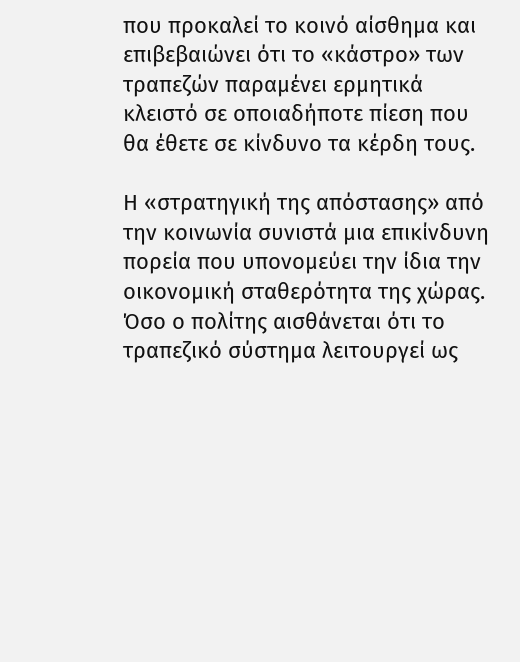που προκαλεί το κοινό αίσθημα και επιβεβαιώνει ότι το «κάστρο» των τραπεζών παραμένει ερμητικά κλειστό σε οποιαδήποτε πίεση που θα έθετε σε κίνδυνο τα κέρδη τους.

Η «στρατηγική της απόστασης» από την κοινωνία συνιστά μια επικίνδυνη πορεία που υπονομεύει την ίδια την οικονομική σταθερότητα της χώρας. Όσο ο πολίτης αισθάνεται ότι το τραπεζικό σύστημα λειτουργεί ως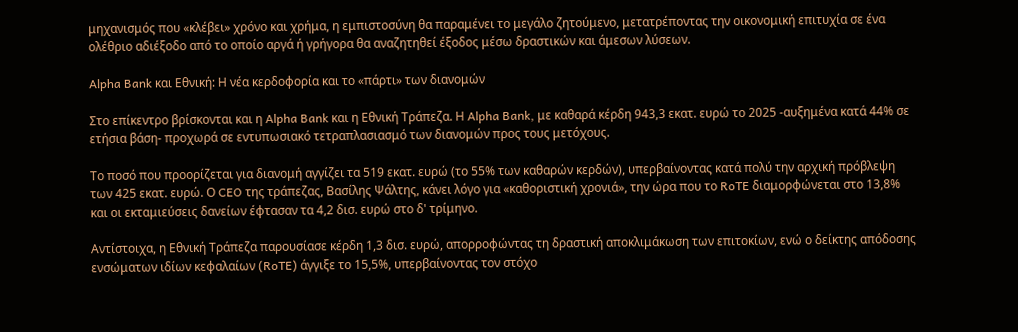μηχανισμός που «κλέβει» χρόνο και χρήμα, η εμπιστοσύνη θα παραμένει το μεγάλο ζητούμενο, μετατρέποντας την οικονομική επιτυχία σε ένα ολέθριο αδιέξοδο από το οποίο αργά ή γρήγορα θα αναζητηθεί έξοδος μέσω δραστικών και άμεσων λύσεων.

Alpha Bank και Εθνική: Η νέα κερδοφορία και το «πάρτι» των διανομών

Στο επίκεντρο βρίσκονται και η Alpha Bank και η Εθνική Τράπεζα. Η Alpha Bank, με καθαρά κέρδη 943,3 εκατ. ευρώ το 2025 -αυξημένα κατά 44% σε ετήσια βάση- προχωρά σε εντυπωσιακό τετραπλασιασμό των διανομών προς τους μετόχους.

Το ποσό που προορίζεται για διανομή αγγίζει τα 519 εκατ. ευρώ (το 55% των καθαρών κερδών), υπερβαίνοντας κατά πολύ την αρχική πρόβλεψη των 425 εκατ. ευρώ. Ο CEO της τράπεζας, Βασίλης Ψάλτης, κάνει λόγο για «καθοριστική χρονιά», την ώρα που το RoTE διαμορφώνεται στο 13,8% και οι εκταμιεύσεις δανείων έφτασαν τα 4,2 δισ. ευρώ στο δ' τρίμηνο.

Αντίστοιχα, η Εθνική Τράπεζα παρουσίασε κέρδη 1,3 δισ. ευρώ, απορροφώντας τη δραστική αποκλιμάκωση των επιτοκίων, ενώ ο δείκτης απόδοσης ενσώματων ιδίων κεφαλαίων (RoTE) άγγιξε το 15,5%, υπερβαίνοντας τον στόχο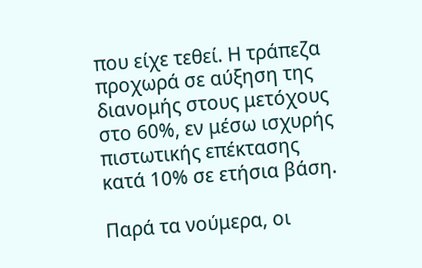που είχε τεθεί. Η τράπεζα προχωρά σε αύξηση της διανομής στους μετόχους στο 60%, εν μέσω ισχυρής πιστωτικής επέκτασης κατά 10% σε ετήσια βάση.

Παρά τα νούμερα, οι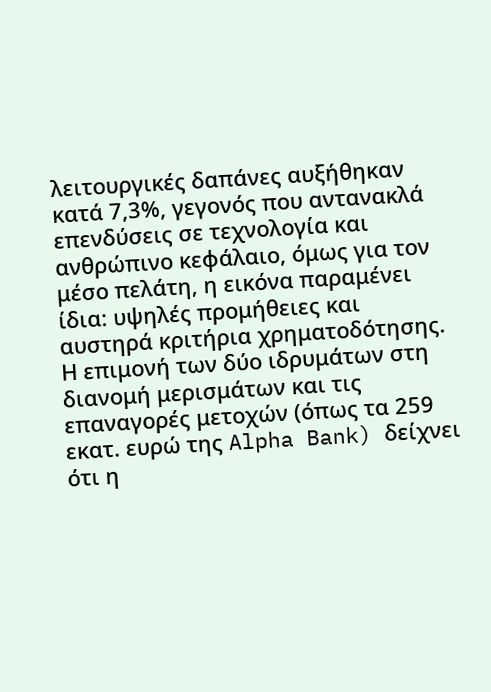λειτουργικές δαπάνες αυξήθηκαν κατά 7,3%, γεγονός που αντανακλά επενδύσεις σε τεχνολογία και ανθρώπινο κεφάλαιο, όμως για τον μέσο πελάτη, η εικόνα παραμένει ίδια: υψηλές προμήθειες και αυστηρά κριτήρια χρηματοδότησης. Η επιμονή των δύο ιδρυμάτων στη διανομή μερισμάτων και τις επαναγορές μετοχών (όπως τα 259 εκατ. ευρώ της Alpha Bank) δείχνει ότι η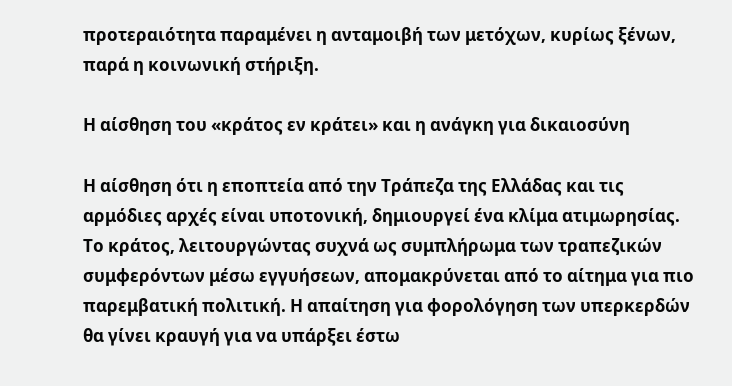προτεραιότητα παραμένει η ανταμοιβή των μετόχων, κυρίως ξένων, παρά η κοινωνική στήριξη.

Η αίσθηση του «κράτος εν κράτει» και η ανάγκη για δικαιοσύνη

Η αίσθηση ότι η εποπτεία από την Τράπεζα της Ελλάδας και τις αρμόδιες αρχές είναι υποτονική, δημιουργεί ένα κλίμα ατιμωρησίας. Το κράτος, λειτουργώντας συχνά ως συμπλήρωμα των τραπεζικών συμφερόντων μέσω εγγυήσεων, απομακρύνεται από το αίτημα για πιο παρεμβατική πολιτική. Η απαίτηση για φορολόγηση των υπερκερδών θα γίνει κραυγή για να υπάρξει έστω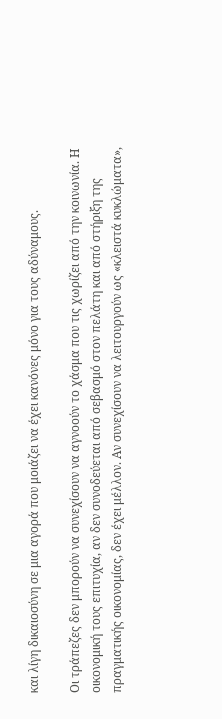και λίγη δικαιοσύνη σε μια αγορά που μοιάζει να έχει κανόνες μόνο για τους αδύναμους.

Οι τράπεζες δεν μπορούν να συνεχίσουν να αγνοούν το χάσμα που τις χωρίζει από την κοινωνία. Η οικονομική τους επιτυχία, αν δεν συνοδεύεται από σεβασμό στον πελάτη και από στήριξη της πραγματικής οικονομίας, δεν έχει μέλλον. Αν συνεχίσουν να λειτουργούν ως «κλειστά κυκλώματα»,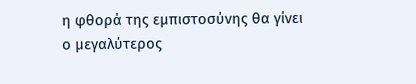η φθορά της εμπιστοσύνης θα γίνει ο μεγαλύτερος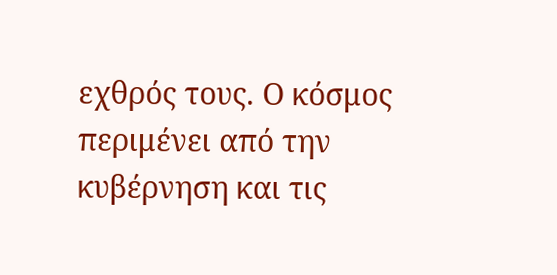εχθρός τους. Ο κόσμος περιμένει από την κυβέρνηση και τις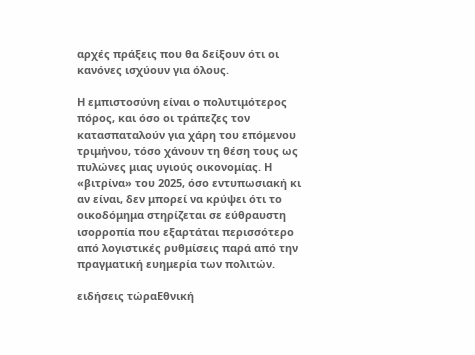αρχές πράξεις που θα δείξουν ότι οι κανόνες ισχύουν για όλους.

Η εμπιστοσύνη είναι ο πολυτιμότερος πόρος, και όσο οι τράπεζες τον κατασπαταλούν για χάρη του επόμενου τριμήνου, τόσο χάνουν τη θέση τους ως πυλώνες μιας υγιούς οικονομίας. Η «βιτρίνα» του 2025, όσο εντυπωσιακή κι αν είναι, δεν μπορεί να κρύψει ότι το οικοδόμημα στηρίζεται σε εύθραυστη ισορροπία που εξαρτάται περισσότερο από λογιστικές ρυθμίσεις παρά από την πραγματική ευημερία των πολιτών.

ειδήσεις τώραΕθνική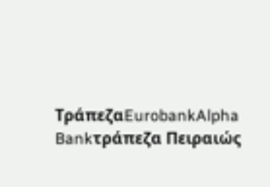ΤράπεζαEurobankAlpha Bankτράπεζα Πειραιώς